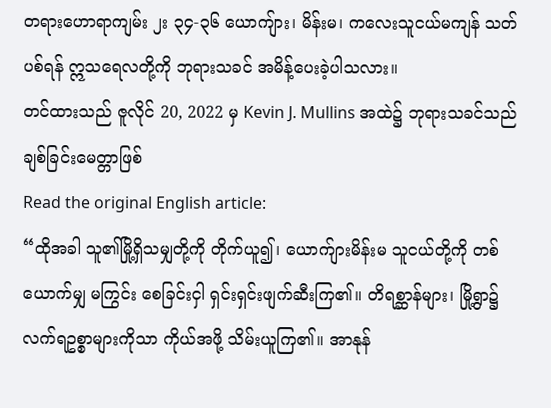တရားဟောရာကျမ်း ၂း ၃၄-၃၆ ယောကျ်ား၊ မိန်းမ၊ ကလေးသူငယ်မကျန် သတ်ပစ်ရန် ဣသရေလတို့ကို ဘုရားသခင် အမိန့်ပေးခဲ့ပါသလား။
တင်ထားသည် ဇူလိုင် 20, 2022 မှ Kevin J. Mullins အထဲ၌ ဘုရားသခင်သည်ချစ်ခြင်းမေတ္တာဖြစ်
Read the original English article:
“ထိုအခါ သူ၏မြို့ရှိသမျှတို့ကို တိုက်ယူ၍၊ ယောက်ျားမိန်းမ သူငယ်တို့ကို တစ်ယောက်မျှ မကြွင်း စေခြင်းငှါ ရှင်းရှင်းဖျက်ဆီးကြ၏။ တိရစ္ဆာန်များ၊ မြို့ရွာ၌လက်ရဥစ္စာများကိုသာ ကိုယ်အဖို့ သိမ်းယူကြ၏။ အာနုန်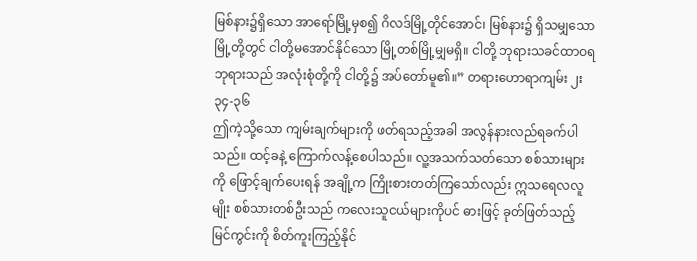မြစ်နား၌ရှိသော အာရော်မြို့မှစ၍ ဂိလဒ်မြို့တိုင်အောင်၊ မြစ်နား၌ ရှိသမျှသော မြို့တို့တွင် ငါတို့မအောင်နိုင်သော မြို့တစ်မြို့မျှမရှိ။ ငါတို့ ဘုရားသခင်ထာဝရဘုရားသည် အလုံးစုံတို့ကို ငါတို့၌ အပ်တော်မူ၏။” တရားဟောရာကျမ်း ၂း ၃၄-၃၆
ဤကဲ့သို့သော ကျမ်းချက်များကို ဖတ်ရသည့်အခါ အလွန်နားလည်ရခက်ပါသည်။ ထင့်ခနဲ့ ကြောက်လန့်စေပါသည်။ လူ့အသက်သတ်သော စစ်သားများကို ဖြောင့်ချက်ပေးရန် အချို့က ကြိုးစားတတ်ကြသော်လည်း ဣသရေလလူမျိုး စစ်သားတစ်ဦးသည် ကလေးသူငယ်များကိုပင် ဓားဖြင့် ခုတ်ဖြတ်သည့် မြင်ကွင်းကို စိတ်ကူးကြည့်နိုင်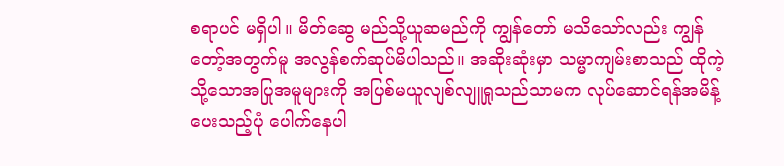စရာပင် မရှိပါ။ မိတ်ဆွေ မည်သို့ယူဆမည်ကို ကျွန်တော် မသိသော်လည်း ကျွန်တော့်အတွက်မူ အလွန်စက်ဆုပ်မိပါသည်။ အဆိုးဆုံးမှာ သမ္မာကျမ်းစာသည် ထိုကဲ့သို့သောအပြုအမူများကို အပြစ်မယူလျစ်လျူရှုသည်သာမက လုပ်ဆောင်ရန်အမိန့်ပေးသည့်ပုံ ပေါက်နေပါ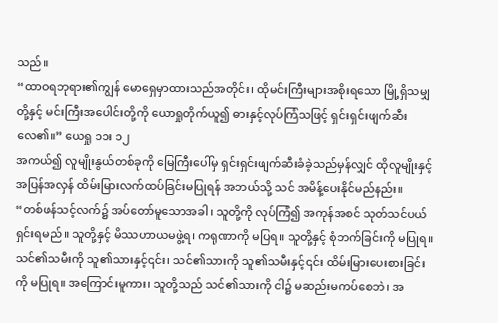သည်။
“ထာဝရဘုရား၏ကျွန် မောရှေမှာထားသည်အတိုင်း၊ ထိုမင်းကြီးများအစိုးရသော မြို့ရှိသမျှတို့နှင့် မင်းကြီးအပေါင်းတို့ကို ယောရှုတိုက်ယူ၍ ဓားနှင့်လုပ်ကြံသဖြင့် ရှင်းရှင်းဖျက်ဆီးလေ၏။” ယေရှု ၁၁း ၁၂
အကယ်၍ လူမျိုးနွယ်တစ်ခုကို မြေကြီးပေါ်မှ ရှင်းရှင်းဖျက်ဆီးခံခဲ့သည်မှန်လျှင် ထိုလူမျိုးနှင့် အပြန်အလှန် ထိမ်းမြားလက်ထပ်ခြင်းမပြုရန် အဘယ်သို့ သင် အမိန့်ပေးနိုင်မည်နည်း။
“တစ်ဖန်သင့်လက်၌ အပ်တော်မူသောအခါ၊ သူတို့ကို လုပ်ကြံ၍ အကုန်အစင် သုတ်သင်ပယ်ရှင်းရမည်။ သူတို့နှင့် မိဿဟာယမဖွဲ့ရ၊ ကရုဏာကို မပြရ။ သူတို့နှင့် စုံဘက်ခြင်းကို မပြုရ။ သင်၏သမီးကို သူ၏သားနှင့်၎င်း၊ သင်၏သားကို သူ၏သမီးနှင့်၎င်း ထိမ်းမြားပေးစားခြင်းကို မပြုရ။ အကြောင်းမူကား၊ သူတို့သည် သင်၏သားကို ငါ၌ မဆည်းမကပ်စေဘဲ၊ အ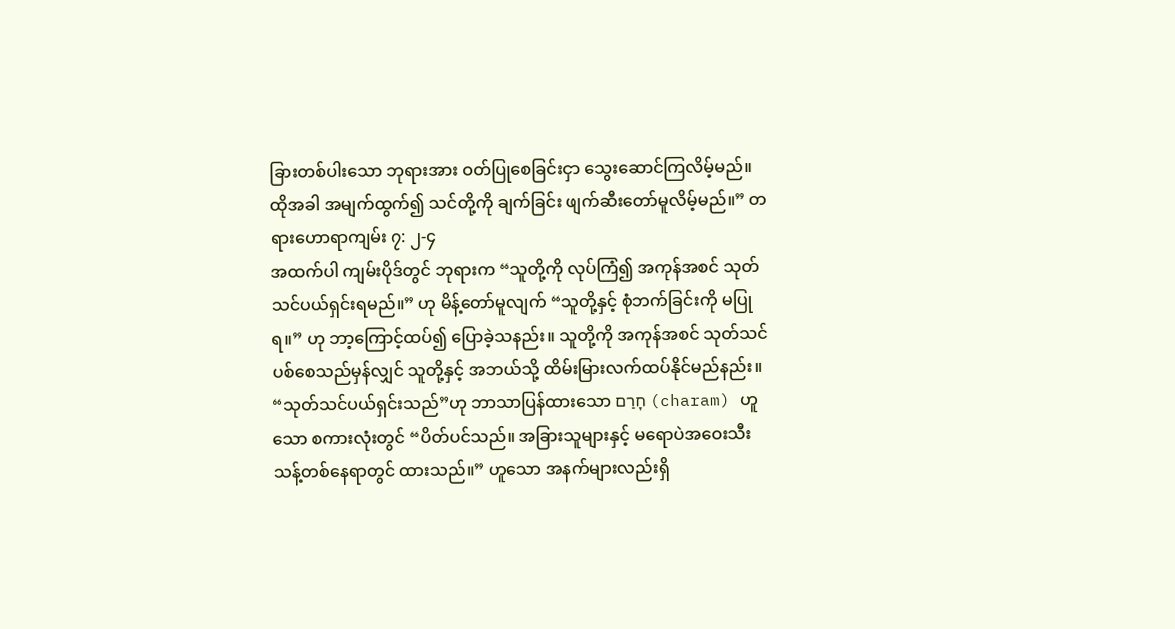ခြားတစ်ပါးသော ဘုရားအား ဝတ်ပြုစေခြင်းငှာ သွေးဆောင်ကြလိမ့်မည်။ ထိုအခါ အမျက်ထွက်၍ သင်တို့ကို ချက်ခြင်း ဖျက်ဆီးတော်မူလိမ့်မည်။” တရားဟောရာကျမ်း ၇: ၂-၄
အထက်ပါ ကျမ်းပိုဒ်တွင် ဘုရားက “သူတို့ကို လုပ်ကြံ၍ အကုန်အစင် သုတ်သင်ပယ်ရှင်းရမည်။” ဟု မိန့်တော်မူလျက် “သူတို့နှင့် စုံဘက်ခြင်းကို မပြုရ။” ဟု ဘာ့ကြောင့်ထပ်၍ ပြောခဲ့သနည်း။ သူတို့ကို အကုန်အစင် သုတ်သင်ပစ်စေသည်မှန်လျှင် သူတို့နှင့် အဘယ်သို့ ထိမ်းမြားလက်ထပ်နိုင်မည်နည်း။
“သုတ်သင်ပယ်ရှင်းသည်”ဟု ဘာသာပြန်ထားသော חָרַם (charam) ဟူသော စကားလုံးတွင် “ပိတ်ပင်သည်။ အခြားသူများနှင့် မရောပဲအဝေးသီးသန့်တစ်နေရာတွင် ထားသည်။” ဟူသော အနက်များလည်းရှိ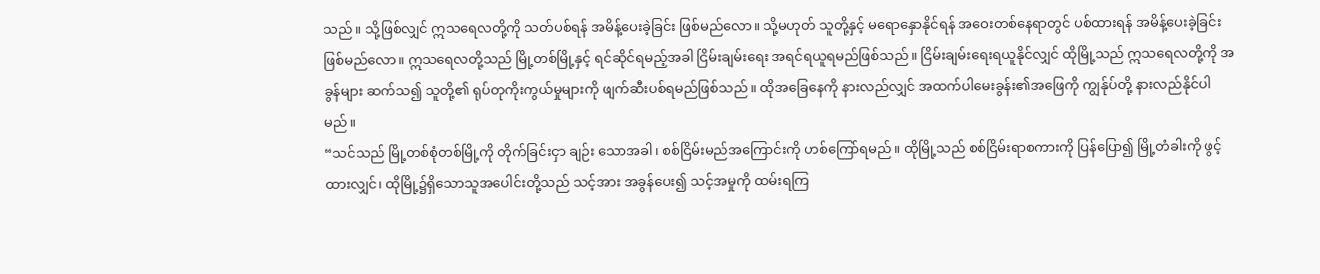သည်။ သို့ဖြစ်လျှင် ဣသရေလတို့ကို သတ်ပစ်ရန် အမိန့်ပေးခဲ့ခြင်း ဖြစ်မည်လော။ သို့မဟုတ် သူတို့နှင့် မရောနှောနိုင်ရန် အဝေးတစ်နေရာတွင် ပစ်ထားရန် အမိန့်ပေးခဲ့ခြင်း ဖြစ်မည်လော။ ဣသရေလတို့သည် မြို့တစ်မြို့နှင့် ရင်ဆိုင်ရမည့်အခါ ငြိမ်းချမ်းရေး အရင်ရယူရမည်ဖြစ်သည်။ ငြိမ်းချမ်းရေးရယူနိုင်လျှင် ထိုမြို့သည် ဣသရေလတို့ကို အခွန်များ ဆက်သ၍ သူတို့၏ ရုပ်တုကိုးကွယ်မှုများကို ဖျက်ဆီးပစ်ရမည်ဖြစ်သည်။ ထိုအခြေနေကို နားလည်လျှင် အထက်ပါမေးခွန်း၏အဖြေကို ကျွန်ုပ်တို့ နားလည်နိုင်ပါမည်။
“သင်သည် မြို့တစ်စုံတစ်မြို့ကို တိုက်ခြင်းငှာ ချဉ်း သောအခါ၊ စစ်ငြိမ်းမည်အကြောင်းကို ဟစ်ကြော်ရမည်။ ထိုမြို့သည် စစ်ငြိမ်းရာစကားကို ပြန်ပြော၍ မြို့တံခါးကို ဖွင့်ထားလျှင်၊ ထိုမြို့၌ရှိသောသူအပေါင်းတို့သည် သင့်အား အခွန်ပေး၍ သင့်အမှုကို ထမ်းရကြ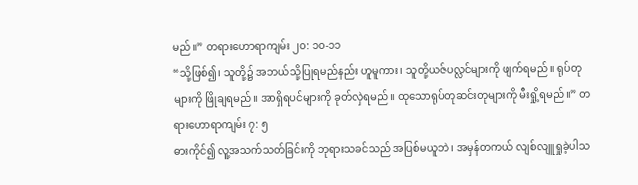မည်။” တရားဟောရာကျမ်း ၂၀: ၁၀-၁၁
“သို့ဖြစ်၍၊ သူတို့၌ အဘယ်သို့ပြုရမည်နည်း ဟူမူကား၊ သူတို့ယဇ်ပလ္လင်များကို ဖျက်ရမည်။ ရုပ်တုများကို ဖြိုချရမည်။ အာရှိရပင်များကို ခုတ်လှဲရမည်။ ထုသောရုပ်တုဆင်းတုများကို မီးရှို့ရမည်။” တရားဟောရာကျမ်း ၇: ၅
ဓားကိုင်၍ လူ့အသက်သတ်ခြင်းကို ဘုရားသခင်သည် အပြစ်မယူဘဲ၊ အမှန်တကယ် လျစ်လျူရှုခဲ့ပါသ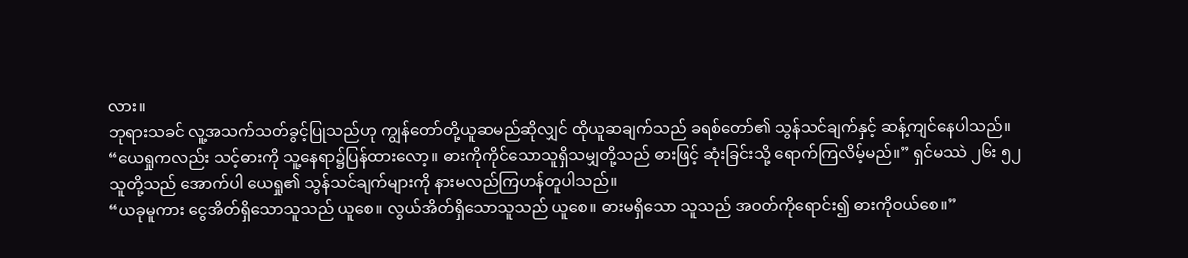လား။
ဘုရားသခင် လူ့အသက်သတ်ခွင့်ပြုသည်ဟု ကျွန်တော်တို့ယူဆမည်ဆိုလျှင် ထိုယူဆချက်သည် ခရစ်တော်၏ သွန်သင်ချက်နှင့် ဆန့်ကျင်နေပါသည်။
“ယေရှုကလည်း သင့်ဓားကို သူ့နေရာ၌ပြန်ထားလော့။ ဓားကိုကိုင်သောသူရှိသမျှတို့သည် ဓားဖြင့် ဆုံးခြင်းသို့ ရောက်ကြလိမ့်မည်။” ရှင်မဿဲ ၂၆း ၅၂
သူတို့သည် အောက်ပါ ယေရှု၏ သွန်သင်ချက်များကို နားမလည်ကြဟန်တူပါသည်။
“ယခုမူကား ငွေအိတ်ရှိသောသူသည် ယူစေ။ လွယ်အိတ်ရှိသောသူသည် ယူစေ။ ဓားမရှိသော သူသည် အဝတ်ကိုရောင်း၍ ဓားကိုဝယ်စေ။”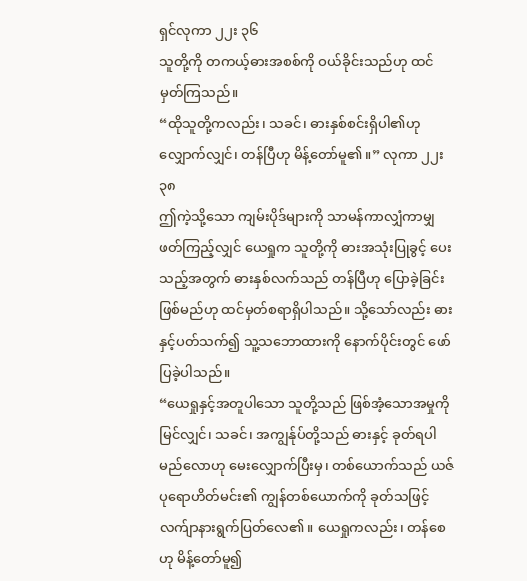ရှင်လုကာ ၂၂း ၃၆
သူတို့ကို တကယ့်ဓားအစစ်ကို ဝယ်ခိုင်းသည်ဟု ထင်မှတ်ကြသည်။
“ထိုသူတို့ကလည်း၊ သခင်၊ ဓားနှစ်စင်းရှိပါ၏ဟု လျှောက်လျှင်၊ တန်ပြီဟု မိန့်တော်မူ၏။” လုကာ ၂၂း ၃၈
ဤကဲ့သို့သော ကျမ်းပိုဒ်များကို သာမန်ကာလျှံကာမျှ ဖတ်ကြည့်လျှင် ယေရှုက သူတို့ကို ဓားအသုံးပြုခွင့် ပေးသည့်အတွက် ဓားနှစ်လက်သည် တန်ပြီဟု ပြောခဲ့ခြင်းဖြစ်မည်ဟု ထင်မှတ်စရာရှိပါသည်။ သို့သော်လည်း ဓားနှင့်ပတ်သက်၍ သူ့သဘောထားကို နောက်ပိုင်းတွင် ဖော်ပြခဲ့ပါသည်။
“ယေရှုနှင့်အတူပါသော သူတို့သည် ဖြစ်အံ့သောအမှုကို မြင်လျှင်၊ သခင်၊ အကျွန်ုပ်တို့သည် ဓားနှင့် ခုတ်ရပါမည်လောဟု မေးလျှောက်ပြီးမှ၊ တစ်ယောက်သည် ယဇ်ပုရောဟိတ်မင်း၏ ကျွန်တစ်ယောက်ကို ခုတ်သဖြင့် လက်ျာနားရွက်ပြတ်လေ၏။ ယေရှုကလည်း၊ တန်စေဟု မိန့်တော်မူ၍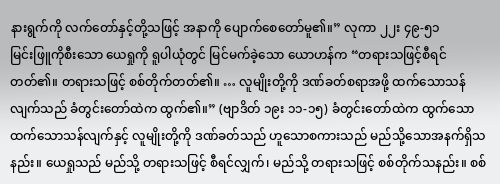နားရွက်ကို လက်တော်နှင့်တို့သဖြင့် အနာကို ပျောက်စေတော်မူ၏။” လုကာ ၂၂း ၄၉-၅၁
မြင်းဖြူကိုစီးသော ယေရှုကို ရူပါယုံတွင် မြင်မက်ခဲ့သော ယောဟန်က “တရားသဖြင့်စီရင်တတ်၏။ တရားသဖြင့် စစ်တိုက်တတ်၏။ … လူမျိုးတို့ကို ဒဏ်ခတ်စရာအဖို့ ထက်သောသန်လျက်သည် ခံတွင်းတော်ထဲက ထွက်၏။” (ဗျာဒိတ် ၁၉း ၁၁-၁၅) ခံတွင်းတော်ထဲက ထွက်သော ထက်သောသန်လျက်နှင့် လူမျိုးတို့ကို ဒဏ်ခတ်သည် ဟူသောစကားသည် မည်သို့သောအနက်ရှိသနည်း။ ယေရှုသည် မည်သို့ တရားသဖြင့် စီရင်လျှက်၊ မည်သို့ တရားသဖြင့် စစ်တိုက်သနည်း။ စစ်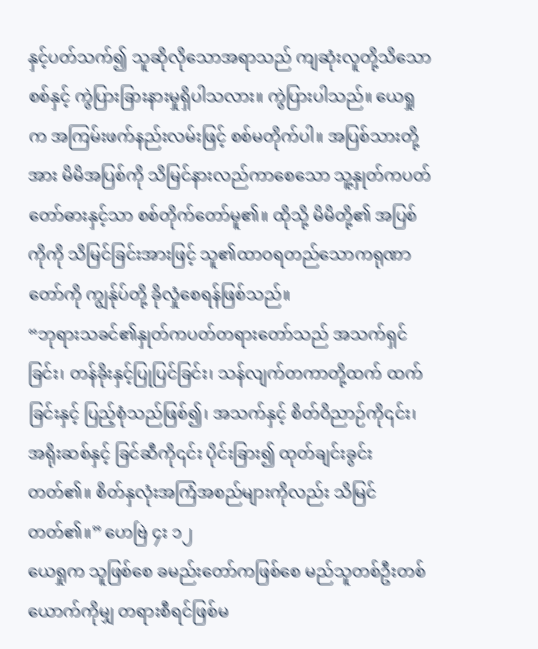နှင့်ပတ်သက်၍ သူဆိုလိုသောအရာသည် ကျဆုံးလူတို့သိသော စစ်နှင့် ကွဲပြားခြားနားမှုရှိပါသလား။ ကွဲပြားပါသည်။ ယေရှုက အကြမ်းဖက်နည်းလမ်းဖြင့် စစ်မတိုက်ပါ။ အပြစ်သားတို့အား မိမိအပြစ်ကို သိမြင်နားလည်ကာစေသော သူ့နှုတ်ကပတ်တော်ဓားနှင့်သာ စစ်တိုက်တော်မူ၏။ ထိုသို့ မိမိတို့၏ အပြစ်ကိုကို သိမြင်ခြင်းအားဖြင့် သူ၏ထာဝရတည်သောကရုဏာတော်ကို ကျွန်ုပ်တို့ ခိုလှုံစေရန်ဖြစ်သည်။
“ဘုရားသခင်၏နှုတ်ကပတ်တရားတော်သည် အသက်ရှင်ခြင်း၊ တန်ခိုးနှင့်ပြုပြင်ခြင်း၊ သန်လျက်တကာတို့ထက် ထက်ခြင်းနှင့် ပြည့်စုံသည်ဖြစ်၍၊ အသက်နှင့် စိတ်ဝိညာဉ်ကို၎င်း၊ အရိုးဆစ်နှင့် ခြင်ဆီကို၎င်း ပိုင်းခြား၍ ထုတ်ချင်းခွင်းတတ်၏။ စိတ်နှလုံးအကြံအစည်များကိုလည်း သိမြင်တတ်၏။” ဟေဗြဲ ၄း ၁၂
ယေရှုက သူဖြစ်စေ ခမည်းတော်ကဖြစ်စေ မည်သူတစ်ဦးတစ်ယောက်ကိုမျှ တရားစီရင်ဖြစ်မ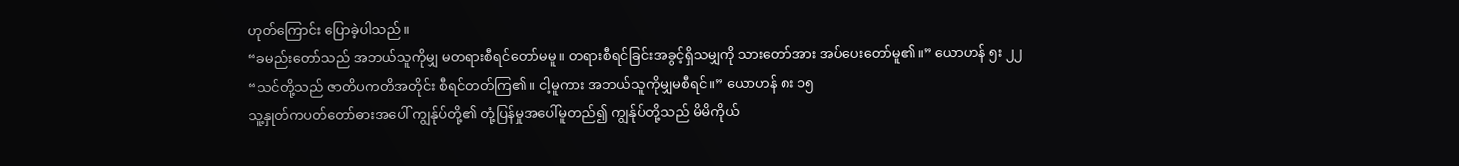ဟုတ်ကြောင်း ပြောခဲ့ပါသည်။
“ခမည်းတော်သည် အဘယ်သူကိုမျှ မတရားစီရင်တော်မမူ။ တရားစီရင်ခြင်းအခွင့်ရှိသမျှကို သားတော်အား အပ်ပေးတော်မူ၏။” ယောဟန် ၅း ၂၂
“သင်တို့သည် ဇာတိပကတိအတိုင်း စီရင်တတ်ကြ၏။ ငါ့မူကား အဘယ်သူကိုမျှမစီရင်။” ယောဟန် ၈း ၁၅
သူ့နှုတ်ကပတ်တော်ဓားအပေါ် ကျွန်ုပ်တို့၏ တုံ့ပြန်မှုအပေါ်မူတည်၍ ကျွန်ုပ်တို့သည် မိမိကိုယ်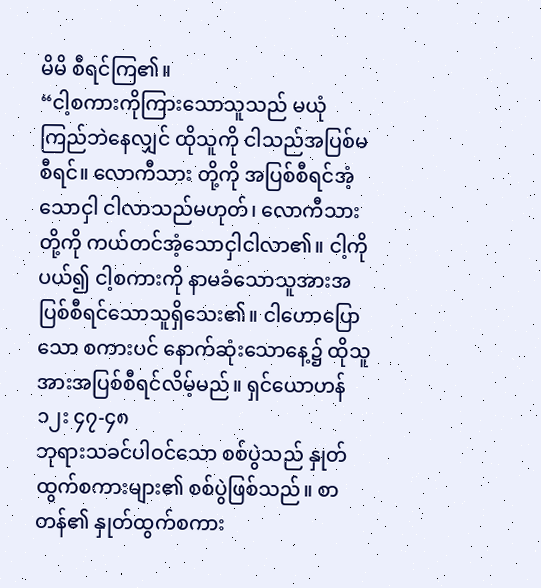မိမိ စီရင်ကြ၏။
“ငါ့စကားကိုကြားသောသူသည် မယုံကြည်ဘဲနေလျှင် ထိုသူကို ငါသည်အပြစ်မစီရင်။ လောကီသား တို့ကို အပြစ်စီရင်အံ့သောငှါ ငါလာသည်မဟုတ်၊ လောကီသားတို့ကို ကယ်တင်အံ့သောငှါငါလာ၏။ ငါ့ကိုပယ်၍ ငါ့စကားကို နာမခံသောသူအားအပြစ်စီရင်သောသူရှိသေး၏။ ငါဟောပြောသော စကားပင် နောက်ဆုံးသောနေ့၌ ထိုသူအားအပြစ်စီရင်လိမ့်မည်။ ရှင်ယောဟန် ၁၂း ၄၇-၄၈
ဘုရားသခင်ပါဝင်သော စစ်ပွဲသည် နှုတ်ထွက်စကားများ၏ စစ်ပွဲဖြစ်သည်။ စာတန်၏ နှုတ်ထွက်စကား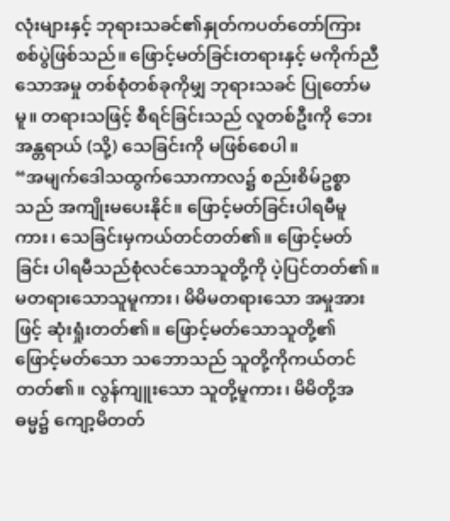လုံးများနှင့် ဘုရားသခင်၏နှုတ်ကပတ်တော်ကြား စစ်ပွဲဖြစ်သည်။ ဖြောင့်မတ်ခြင်းတရားနှင့် မကိုက်ညီသောအမှု တစ်စုံတစ်ခုကိုမျှ ဘုရားသခင် ပြုတော်မမူ။ တရားသဖြင့် စီရင်ခြင်းသည် လူတစ်ဦးကို ဘေးအန္တရာယ် (သို့) သေခြင်းကို မဖြစ်စေပါ။
“အမျက်ဒေါသထွက်သောကာလ၌ စည်းစိမ်ဥစ္စာသည် အကျိုးမပေးနိုင်။ ဖြောင့်မတ်ခြင်းပါရမီမူကား၊ သေခြင်းမှကယ်တင်တတ်၏။ ဖြောင့်မတ်ခြင်း ပါရမီသည်စုံလင်သောသူတို့ကို ပဲ့ပြင်တတ်၏။ မတရားသောသူမူကား၊ မိမိမတရားသော အမှုအားဖြင့် ဆုံးရှုံးတတ်၏။ ဖြောင့်မတ်သောသူတို့၏ ဖြောင့်မတ်သော သဘောသည် သူတို့ကိုကယ်တင်တတ်၏။ လွန်ကျူးသော သူတို့မူကား၊ မိမိတို့အဓမ္မ၌ ကျော့မိတတ်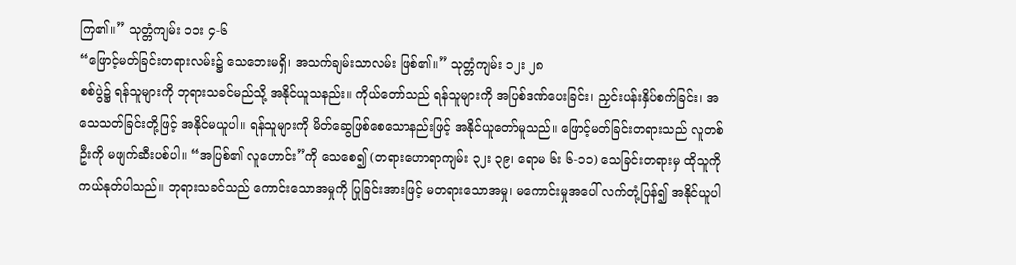ကြ၏။” သုတ္တံကျမ်း ၁၁း ၄-၆
“ဖြောင့်မတ်ခြင်းတရားလမ်း၌ သေဘေးမရှိ၊ အသက်ချမ်းသာလမ်း ဖြစ်၏။” သုတ္တံကျမ်း ၁၂း ၂၈
စစ်ပွဲ၌ ရန်သူများကို ဘုရားသခင်မည်သို့ အနိုင်ယူသနည်း။ ကိုယ်တော်သည် ရန်သူများကို အပြစ်ဒဏ်ပေးခြင်း၊ ညှင်းပန်းနှိပ်စက်ခြင်း၊ အသေသတ်ခြင်းတို့ဖြင့် အနိုင်မယူပါ။ ရန်သူများကို မိတ်ဆွေဖြစ်စေသောနည်းဖြင့် အနိုင်ယူတော်မူသည်။ ဖြောင့်မတ်ခြင်းတရားသည် လူတစ်ဦးကို မဖျက်ဆီးပစ်ပါ။ “အပြစ်၏ လူဟောင်း”ကို သေစေ၍ (တရားဟောရာကျမ်း ၃၂း ၃၉၊ ရောမ ၆း ၆-၁၁) သေခြင်းတရားမှ ထိုသူကို ကယ်နုတ်ပါသည်။ ဘုရားသခင်သည် ကောင်းသောအမှုကို ပြုခြင်းအားဖြင့် မတရားသောအမှု၊ မကောင်းမှုအပေါ် လက်တုံ့ပြန်၍ အနိုင်ယူပါ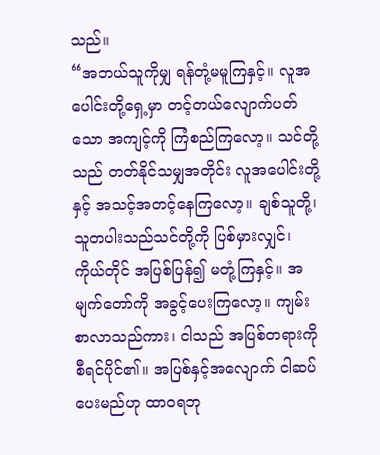သည်။
“အဘယ်သူကိုမျှ ရန်တုံ့မမူကြနှင့်။ လူအပေါင်းတို့ရှေ့မှာ တင့်တယ်လျောက်ပတ်သော အကျင့်ကို ကြံစည်ကြလော့။ သင်တို့သည် တတ်နိုင်သမျှအတိုင်း လူအပေါင်းတို့နှင့် အသင့်အတင့်နေကြလော့။ ချစ်သူတို့၊ သူတပါးသည်သင်တို့ကို ပြစ်မှားလျှင်၊ ကိုယ်တိုင် အပြစ်ပြန်၍ မတုံ့ကြနှင့်။ အမျက်တော်ကို အခွင့်ပေးကြလော့။ ကျမ်းစာလာသည်ကား၊ ငါသည် အပြစ်တရားကို စီရင်ပိုင်၏။ အပြစ်နှင့်အလျောက် ငါဆပ်ပေးမည်ဟု ထာဝရဘု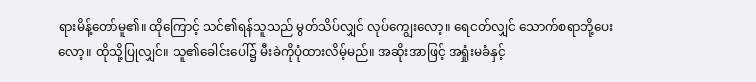ရားမိန့်တော်မူ၏။ ထိုကြောင့် သင်၏ရန်သူသည် မွတ်သိပ်လျှင် လုပ်ကျွေးလော့။ ရေငတ်လျှင် သောက်စရာဘို့ပေးလော့။ ထိုသို့ပြုလျှင်။ သူ၏ခေါင်းပေါ်၌ မီးခဲကိုပုံထားလိမ့်မည်။ အဆိုးအာဖြင့် အရှုံးမခံနှင့်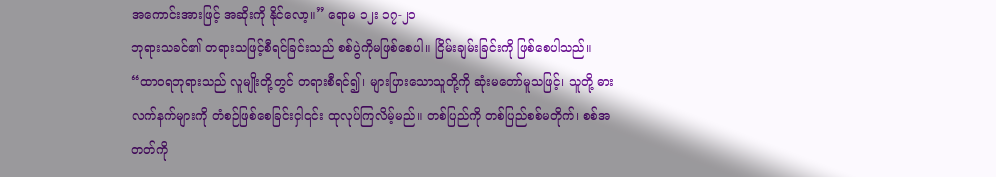အကောင်းအားဖြင့် အဆိုးကို နိုင်လော့။” ရောမ ၁၂း ၁၇-၂၁
ဘုရားသခင်၏ တရားသဖြင့်စီရင်ခြင်းသည် စစ်ပွဲကိုမဖြစ်စေပါ။ ငြိမ်းချမ်းခြင်းကို ဖြစ်စေပါသည်။
“ထာဝရဘုရားသည် လူမျိုးတို့တွင် တရားစီရင်၍၊ များပြားသောသူတို့ကို ဆုံးမတော်မူသဖြင့်၊ သူတို့ ဓားလက်နက်များကို တံစဉ်ဖြစ်စေခြင်းငှါ၎င်း ထုလုပ်ကြလိမ့်မည်။ တစ်ပြည်ကို တစ်ပြည်စစ်မတိုက်၊ စစ်အတတ်ကို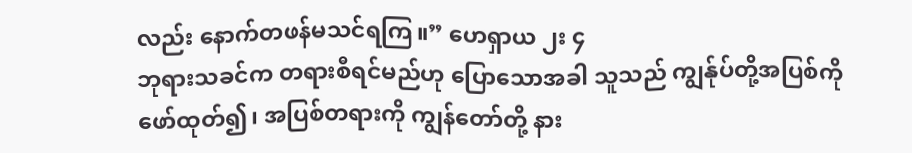လည်း နောက်တဖန်မသင်ရကြ။” ဟေရှာယ ၂း ၄
ဘုရားသခင်က တရားစီရင်မည်ဟု ပြောသောအခါ သူသည် ကျွန်ုပ်တို့အပြစ်ကို ဖော်ထုတ်၍၊ အပြစ်တရားကို ကျွန်တော်တို့ နား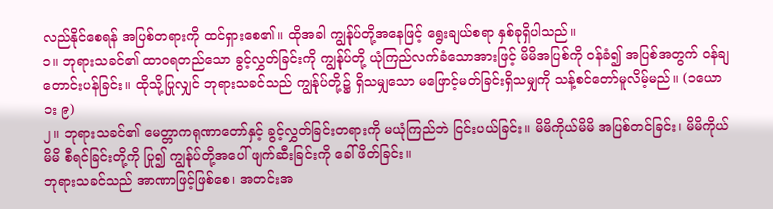လည်နိုင်စေရန် အပြစ်တရားကို ထင်ရှားစေ၏။ ထိုအခါ ကျွန်ုပ်တို့အနေဖြင့် ရွေးချယ်စရာ နှစ်ခုရှိပါသည်။
၁။ ဘုရားသခင်၏ ထာဝရတည်သော ခွင့်လွှတ်ခြင်းကို ကျွန်ုပ်တို့ ယုံကြည်လက်ခံသောအားဖြင့် မိမိအပြစ်ကို ဝန်ခံ၍ အပြစ်အတွက် ဝန်ချတောင်းပန်ခြင်း။ ထိုသို့ပြုလျှင် ဘုရားသခင်သည် ကျွန်ုပ်တို့၌ ရှိသမျှသော မဖြောင့်မတ်ခြင်းရှိသမျှကို သန့်စင်တော်မူလိမ့်မည်။ (၁ယော ၁း ၉)
၂။ ဘုရားသခင်၏ မေတ္တာကရုဏာတော်နှင့် ခွင့်လွှတ်ခြင်းတရားကို မယုံကြည်ဘဲ ငြင်းပယ်ခြင်း။ မိမိကိုယ်မိမိ အပြစ်တင်ခြင်း၊ မိမိကိုယ်မိမိ စီရင်ခြင်းတို့ကို ပြု၍ ကျွန်ုပ်တို့အပေါ် ဖျက်ဆီးခြင်းကို ခေါ်ဖိတ်ခြင်း။
ဘုရားသခင်သည် အာဏာဖြင့်ဖြစ်စေ၊ အတင်းအ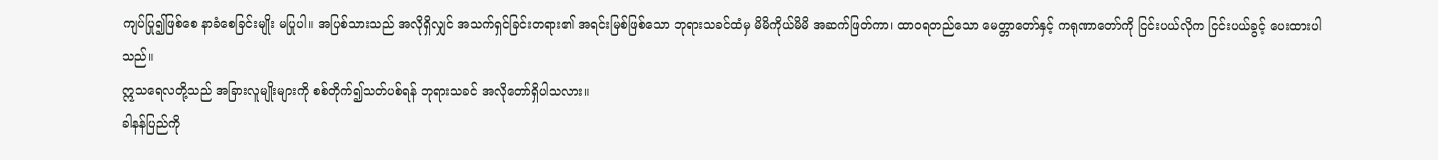ကျပ်ပြု၍ဖြစ်စေ နာခံစေခြင်းမျိုး မပြုပါ။ အပြစ်သားသည် အလိုရှိလျှင် အသက်ရှင်ခြင်းတရား၏ အရင်းမြစ်ဖြစ်သော ဘုရားသခင်ထံမှ မိမိကိုယ်မိမိ အဆက်ဖြတ်ကာ၊ ထာဝရတည်သော မေတ္တာတော်နှင့် ကရုဏာတော်ကို ငြင်းပယ်လိုက ငြင်းပယ်ခွင့် ပေးထားပါသည်။
ဣသရေလတို့သည် အခြားလူမျိုးများကို စစ်တိုက်၍သတ်ပစ်ရန် ဘုရားသခင် အလိုတော်ရှိပါသလား။
ခါနန်ပြည်ကို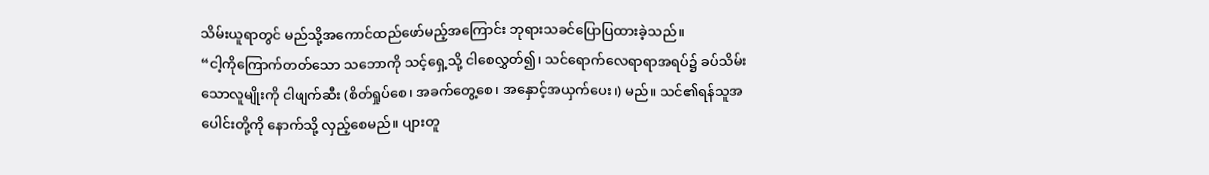သိမ်းယူရာတွင် မည်သို့အကောင်ထည်ဖော်မည့်အကြောင်း ဘုရားသခင်ပြောပြထားခဲ့သည်။
“ငါ့ကိုကြောက်တတ်သော သဘောကို သင့်ရှေ့သို့ ငါစေလွှတ်၍၊ သင်ရောက်လေရာရာအရပ်၌ ခပ်သိမ်းသောလူမျိုးကို ငါဖျက်ဆီး (စိတ်ရှုပ်စေ၊ အခက်တွေ့စေ၊ အနှောင့်အယှက်ပေး၊) မည်။ သင်၏ရန်သူအပေါင်းတို့ကို နောက်သို့ လှည့်စေမည်။ ပျားတူ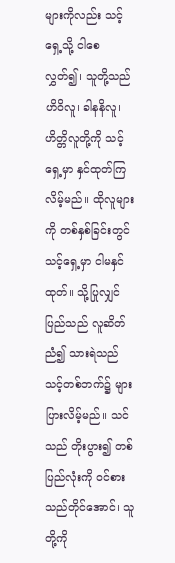များကိုလည်း သင့်ရှေ့သို့ ငါစေလွှတ်၍၊ သူတို့သည် ဟိဝိလူ၊ ခါနနိလူ၊ ဟိတ္တိလူတို့ကို သင့်ရှေ့မှာ နှင်ထုတ်ကြလိမ့်မည်။ ထိုလူများကို တစ်နှစ်ခြင်းတွင် သင့်ရှေ့မှာ ငါမနှင်ထုတ်။ သို့ပြုလျှင် ပြည်သည် လူဆိတ်ညံ၍ သားရဲသည် သင့်တစ်ဘက်၌ များပြားလိမ့်မည်။ သင်သည် တိုးပွား၍ တစ်ပြည်လုံးကို ဝင်စားသည်တိုင်အောင်၊ သူတို့ကို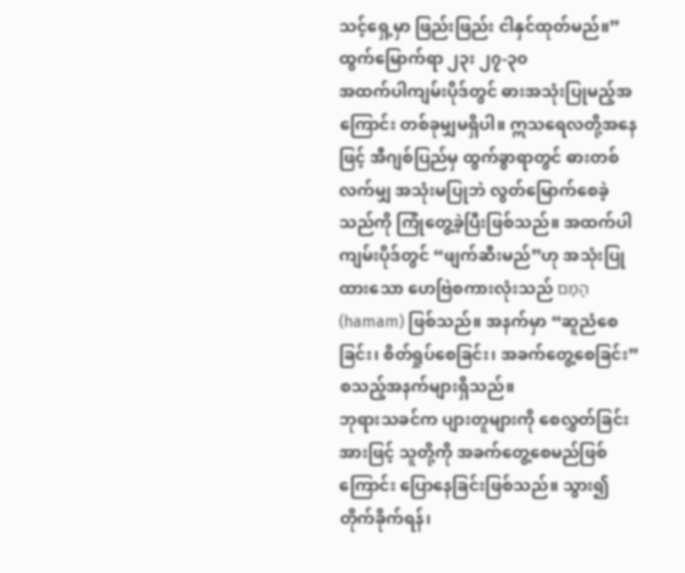သင့်ရှေ့မှာ ဖြည်းဖြည်း ငါနှင်ထုတ်မည်။” ထွက်မြောက်ရာ ၂၃း ၂၇-၃၀
အထက်ပါကျမ်းပိုဒ်တွင် ဓားအသုံးပြုမည့်အကြောင်း တစ်ခုမျှမရှိပါ။ ဣသရေလတို့အနေဖြင့် အီဂျစ်ပြည်မှ ထွက်ခွာရာတွင် ဓားတစ်လက်မျှ အသုံးမပြုဘဲ လွတ်မြောက်စေခဲ့သည်ကို ကြုံတွေ့ခဲ့ပြီးဖြစ်သည်။ အထက်ပါ ကျမ်းပိုဒ်တွင် “ဖျက်ဆီးမည်”ဟု အသုံးပြုထားသော ဟေဗြဲစကားလုံးသည် הָמַם (hamam) ဖြစ်သည်။ အနက်မှာ “ဆူညံစေခြင်း၊ စိတ်ရှုပ်စေခြင်း၊ အခက်တွေ့စေခြင်း” စသည့်အနက်များရှိသည်။
ဘုရားသခင်က ပျားတူများကို စေလွှတ်ခြင်းအားဖြင့် သူတို့ကို အခက်တွေ့စေမည်ဖြစ်ကြောင်း ပြောနေခြင်းဖြစ်သည်။ သွား၍ တိုက်ခိုက်ရန်၊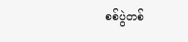စစ်ပွဲတစ်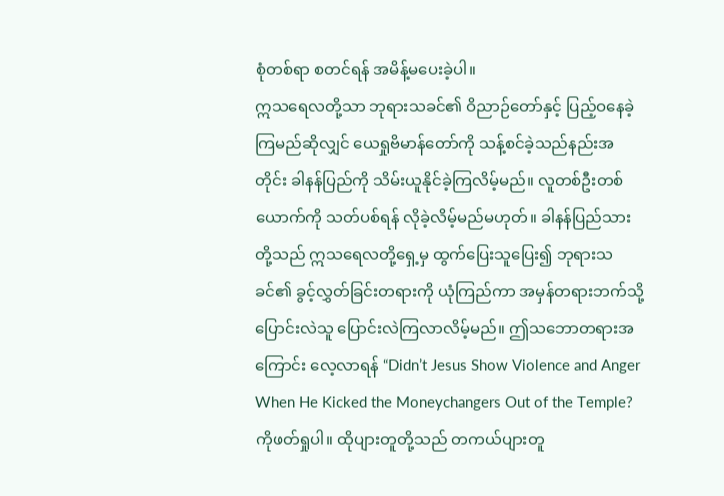စုံတစ်ရာ စတင်ရန် အမိန့်မပေးခဲ့ပါ။
ဣသရေလတို့သာ ဘုရားသခင်၏ ဝိညာဉ်တော်နှင့် ပြည့်ဝနေခဲ့ကြမည်ဆိုလျှင် ယေရှုဗိမာန်တော်ကို သန့်စင်ခဲ့သည်နည်းအတိုင်း ခါနန်ပြည်ကို သိမ်းယူနိုင်ခဲ့ကြလိမ့်မည်။ လူတစ်ဦးတစ်ယောက်ကို သတ်ပစ်ရန် လိုခဲ့လိမ့်မည်မဟုတ်။ ခါနန်ပြည်သားတို့သည် ဣသရေလတို့ရှေ့မှ ထွက်ပြေးသူပြေး၍ ဘုရားသခင်၏ ခွင့်လွှတ်ခြင်းတရားကို ယုံကြည်ကာ အမှန်တရားဘက်သို့ ပြောင်းလဲသူ ပြောင်းလဲကြလာလိမ့်မည်။ ဤသဘောတရားအကြောင်း လေ့လာရန် “Didn’t Jesus Show Violence and Anger When He Kicked the Moneychangers Out of the Temple? ကိုဖတ်ရှုပါ။ ထိုပျားတူတို့သည် တကယ်ပျားတူ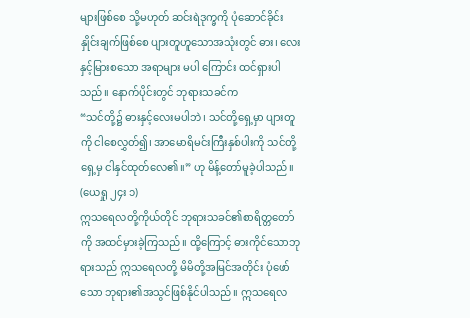များဖြစ်စေ သို့မဟုတ် ဆင်းရဲဒုက္ခကို ပုံဆောင်ခိုင်းနှိုင်းချက်ဖြစ်စေ ပျားတူဟူသောအသုံးတွင် ဓား၊ လေးနှင့်မြားစသော အရာများ မပါ ကြောင်း ထင်ရှားပါသည်။ နောက်ပိုင်းတွင် ဘုရားသခင်က
“သင်တို့၌ ဓားနှင့်လေးမပါဘဲ၊ သင်တို့ရှေ့မှာ ပျားတူကို ငါစေလွှတ်၍၊ အာမောရိမင်းကြီးနှစ်ပါးကို သင်တို့ရှေ့မှ ငါနှင်ထုတ်လေ၏။” ဟု မိန့်တော်မူခဲ့ပါသည်။ (ယေရှု ၂၄း ၁)
ဣသရေလတို့ကိုယ်တိုင် ဘုရားသခင်၏စာရိတ္တတော်ကို အထင်မှားခဲ့ကြသည်။ ထို့ကြောင့် ဓားကိုင်သောဘုရားသည် ဣသရေလတို့ မိမိတို့အမြင်အတိုင်း ပုံဖော်သော ဘုရား၏အသွင်ဖြစ်နိုင်ပါသည်။ ဣသရေလ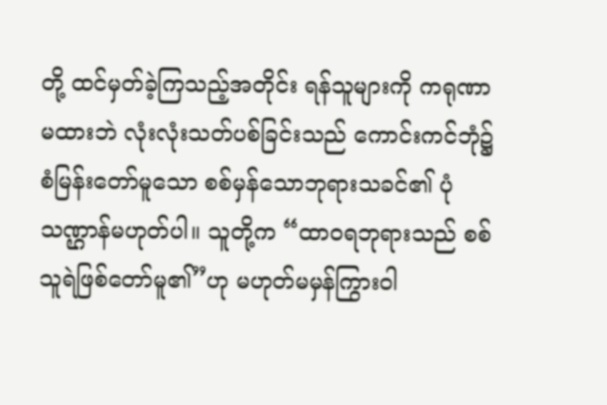တို့ ထင်မှတ်ခဲ့ကြသည့်အတိုင်း ရန်သူများကို ကရုဏာမထားဘဲ လုံးလုံးသတ်ပစ်ခြင်းသည် ကောင်းကင်ဘုံ၌ စံမြန်းတော်မူသော စစ်မှန်သောဘုရားသခင်၏ ပုံသဏ္ဌာန်မဟုတ်ပါ။ သူတို့က “ထာဝရဘုရားသည် စစ်သူရဲဖြစ်တော်မူ၏”ဟု မဟုတ်မမှန်ကြွားဝါ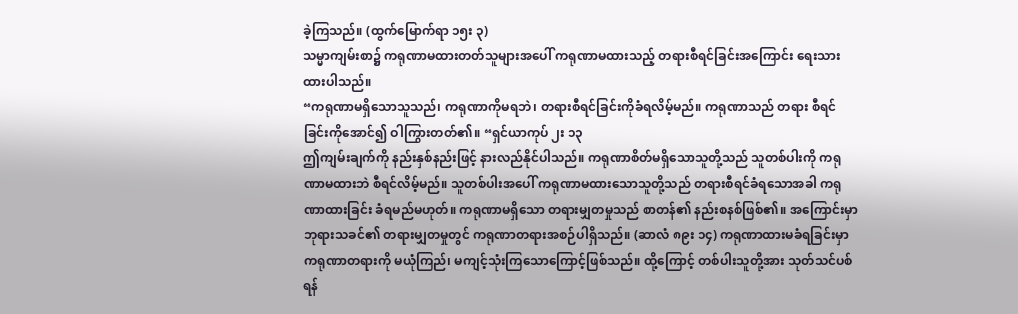ခဲ့ကြသည်။ (ထွက်မြောက်ရာ ၁၅း ၃)
သမ္မာကျမ်းစာ၌ ကရုဏာမထားတတ်သူများအပေါ် ကရုဏာမထားသည့် တရားစီရင်ခြင်းအကြောင်း ရေးသားထားပါသည်။
“ကရုဏာမရှိသောသူသည်၊ ကရုဏာကိုမရဘဲ၊ တရားစီရင်ခြင်းကိုခံရလိမ့်မည်။ ကရုဏာသည် တရား စီရင်ခြင်းကိုအောင်၍ ဝါကြွားတတ်၏။ “ရှင်ယာကုပ် ၂း ၁၃
ဤကျမ်းချက်ကို နည်းနှစ်နည်းဖြင့် နားလည်နိုင်ပါသည်။ ကရုဏာစိတ်မရှိသောသူတို့သည် သူတစ်ပါးကို ကရုဏာမထားဘဲ စီရင်လိမ့်မည်။ သူတစ်ပါးအပေါ် ကရုဏာမထားသောသူတို့သည် တရားစီရင်ခံရသောအခါ ကရုဏာထားခြင်း ခံရမည်မဟုတ်။ ကရုဏာမရှိသော တရားမျှတမှုသည် စာတန်၏ နည်းစနစ်ဖြစ်၏။ အကြောင်းမှာ ဘုရားသခင်၏ တရားမျှတမှုတွင် ကရုဏာတရားအစဉ်ပါရှိသည်။ (ဆာလံ ၈၉း ၁၄) ကရုဏာထားမခံရခြင်းမှာ ကရုဏာတရားကို မယုံကြည်၊ မကျင့်သုံးကြသောကြောင့်ဖြစ်သည်။ ထို့ကြောင့် တစ်ပါးသူတို့အား သုတ်သင်ပစ်ရန်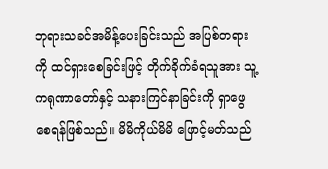ဘုရားသခင်အမိန့်ပေးခြင်းသည် အပြစ်တရားကို ထင်ရှားစေခြင်းဖြင့် တိုက်ခိုက်ခံရသူအား သူ့ကရုဏာတော်နှင့် သနားကြင်နာခြင်းကို ရှာဖွေစေရန်ဖြစ်သည်။ မိမိကိုယ်မိမိ ဖြောင့်မတ်သည်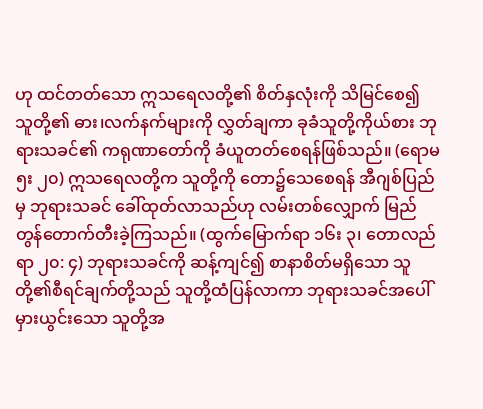ဟု ထင်တတ်သော ဣသရေလတို့၏ စိတ်နှလုံးကို သိမြင်စေ၍ သူတို့၏ ဓား၊လက်နက်များကို လွှတ်ချကာ ခုခံသူတို့ကိုယ်စား ဘုရားသခင်၏ ကရုဏာတော်ကို ခံယူတတ်စေရန်ဖြစ်သည်။ (ရောမ ၅း ၂၀) ဣသရေလတို့က သူတို့ကို တော၌သေစေရန် အီဂျစ်ပြည်မှ ဘုရားသခင် ခေါ်ထုတ်လာသည်ဟု လမ်းတစ်လျှောက် မြည်တွန်တောက်တီးခဲ့ကြသည်။ (ထွက်မြောက်ရာ ၁၆း ၃၊ တောလည်ရာ ၂၀: ၄) ဘုရားသခင်ကို ဆန့်ကျင်၍ စာနာစိတ်မရှိသော သူတို့၏စီရင်ချက်တို့သည် သူတို့ထံပြန်လာကာ ဘုရားသခင်အပေါ် မှားယွင်းသော သူတို့အ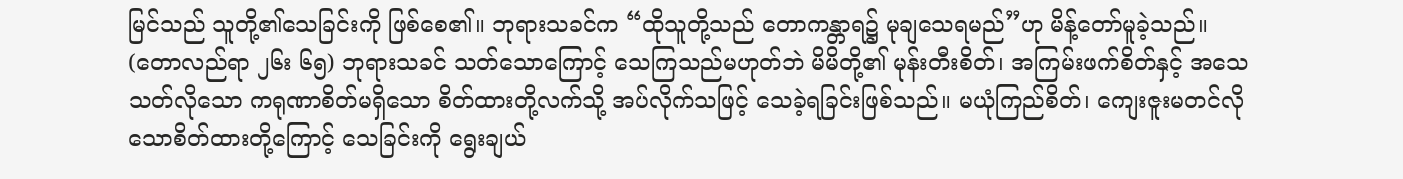မြင်သည် သူတို့၏သေခြင်းကို ဖြစ်စေ၏။ ဘုရားသခင်က “ထိုသူတို့သည် တောကန္တာရ၌ မုချသေရမည်”ဟု မိန့်တော်မူခဲ့သည်။ (တောလည်ရာ ၂၆း ၆၅) ဘုရားသခင် သတ်သောကြောင့် သေကြသည်မဟုတ်ဘဲ မိမိတို့၏ မုန်းတီးစိတ်၊ အကြမ်းဖက်စိတ်နှင့် အသေသတ်လိုသော ကရုဏာစိတ်မရှိသော စိတ်ထားတို့လက်သို့ အပ်လိုက်သဖြင့် သေခဲ့ရခြင်းဖြစ်သည်။ မယုံကြည်စိတ်၊ ကျေးဇူးမတင်လိုသောစိတ်ထားတို့ကြောင့် သေခြင်းကို ရွေးချယ်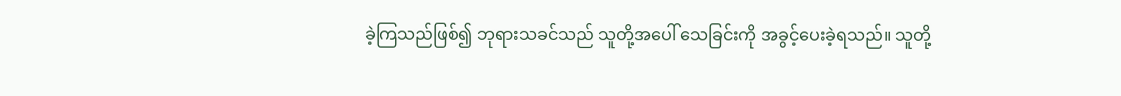ခဲ့ကြသည်ဖြစ်၍ ဘုရားသခင်သည် သူတို့အပေါ် သေခြင်းကို အခွင့်ပေးခဲ့ရသည်။ သူတို့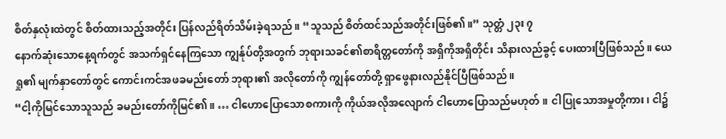စိတ်နှလုံးထဲတွင် စိတ်ထားသည့်အတိုင်း ပြန်လည်ရိတ်သိမ်းခဲ့ရသည်။ “သူသည် စိတ်ထင်သည်အတိုင်းဖြစ်၏။” သုတ္တံ ၂၃း ၇
နောက်ဆုံးသောနေ့ရက်တွင် အသက်ရှင်နေကြသော ကျွန်ုပ်တို့အတွက် ဘုရားသခင်၏စာရိတ္တတော်ကို အရှိကိုအရှိတိုင်း သိနားလည်ခွင့် ပေးထားပြီဖြစ်သည်။ ယေရှု၏ မျက်နှာတော်တွင် ကောင်းကင်အဖခမည်းတော် ဘုရား၏ အလိုတော်ကို ကျွန်တော်တို့ ရှာဖွေနားလည်နိုင်ပြီဖြစ်သည်။
“ငါ့ကိုမြင်သောသူသည် ခမည်းတော်ကိုမြင်၏။ … ငါဟောပြောသောစကားကို ကိုယ်အလိုအလျောက် ငါဟောပြောသည်မဟုတ်။ ငါပြုသောအမှုတို့ကား၊ ငါ၌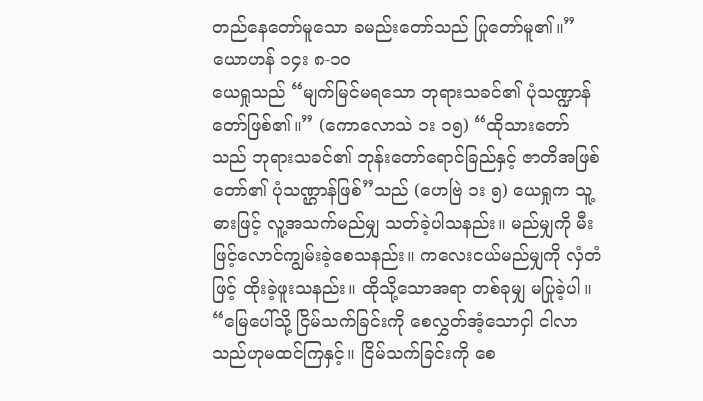တည်နေတော်မူသော ခမည်းတော်သည် ပြုတော်မူ၏။” ယောဟန် ၁၄း ၈-၁၀
ယေရှုသည် “မျက်မြင်မရသော ဘုရားသခင်၏ ပုံသဏ္ဍာန်တော်ဖြစ်၏။” (ကောလောသဲ ၁း ၁၅) “ထိုသားတော်သည် ဘုရားသခင်၏ ဘုန်းတော်ရောင်ခြည်နှင့် ဇာတိအဖြစ်တော်၏ ပုံသဏ္ဌာန်ဖြစ်”သည် (ဟေဗြဲ ၁း ၅) ယေရှုက သူ့ဓားဖြင့် လူ့အသက်မည်မျှ သတ်ခဲ့ပါသနည်း။ မည်မျှကို မီးဖြင့်လောင်ကျွမ်းခဲ့စေသနည်း။ ကလေးငယ်မည်မျှကို လှံတံဖြင့် ထိုးခဲ့ဖူးသနည်း။ ထိုသို့သောအရာ တစ်ခုမျှ မပြုခဲ့ပါ။
“မြေပေါ်သို့ ငြိမ်သက်ခြင်းကို စေလွှတ်အံ့သောငှါ ငါလာသည်ဟုမထင်ကြနှင့်။ ငြိမ်သက်ခြင်းကို စေ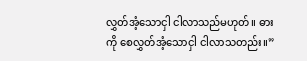လွှတ်အံ့သောငှါ ငါလာသည်မဟုတ်။ ဓားကို စေလွှတ်အံ့သောငှါ ငါလာသတည်း။”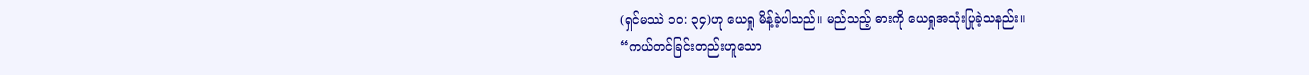(ရှင်မဿဲ ၁၀: ၃၄)ဟု ယေရှု မိန့်ခဲ့ပါသည်။ မည်သည့် ဓားကို ယေရှုအသုံးပြုခဲ့သနည်း။
“ကယ်တင်ခြင်းတည်းဟူသော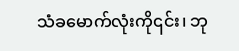သံခမောက်လုံးကို၎င်း၊ ဘု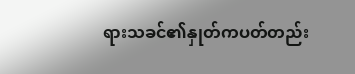ရားသခင်၏နှုတ်ကပတ်တည်း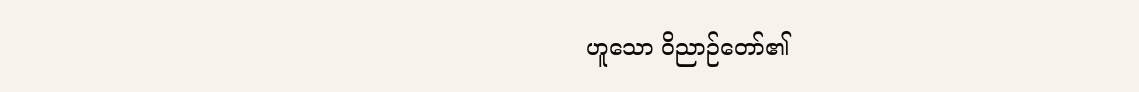ဟူသော ဝိညာဉ်တော်၏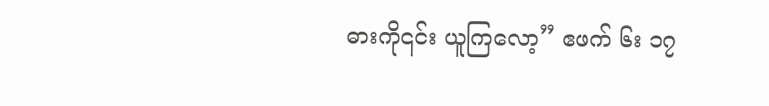ဓားကို၎င်း ယူကြလော့” ဧဖက် ၆း ၁၇